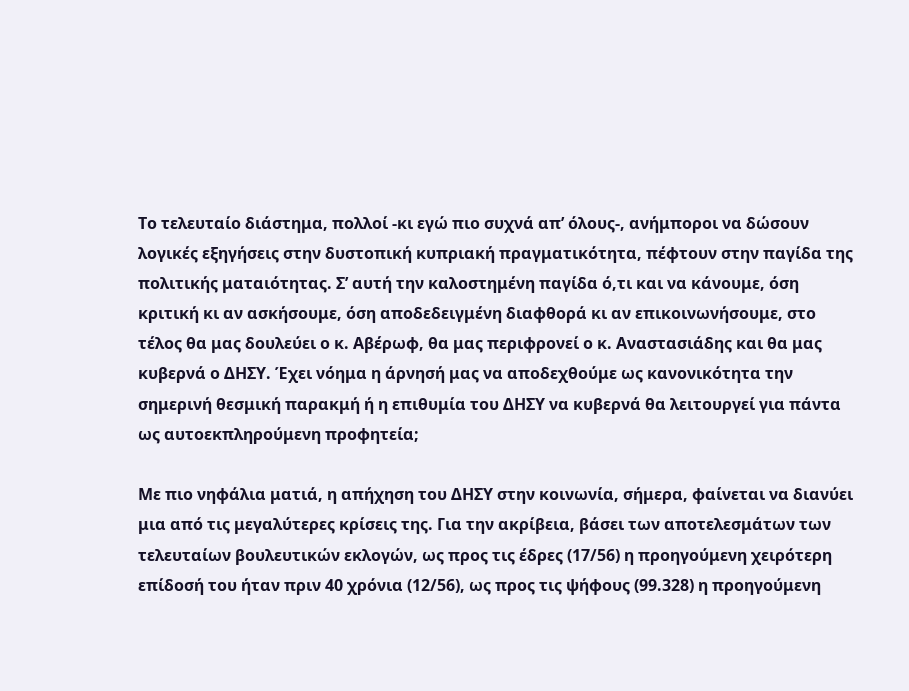Το τελευταίο διάστημα, πολλοί -κι εγώ πιο συχνά απ’ όλους-, ανήμποροι να δώσουν λογικές εξηγήσεις στην δυστοπική κυπριακή πραγματικότητα, πέφτουν στην παγίδα της πολιτικής ματαιότητας. Σ’ αυτή την καλοστημένη παγίδα ό,τι και να κάνουμε, όση κριτική κι αν ασκήσουμε, όση αποδεδειγμένη διαφθορά κι αν επικοινωνήσουμε, στο τέλος θα μας δουλεύει ο κ. Αβέρωφ, θα μας περιφρονεί ο κ. Αναστασιάδης και θα μας κυβερνά ο ΔΗΣΥ. Έχει νόημα η άρνησή μας να αποδεχθούμε ως κανονικότητα την σημερινή θεσμική παρακμή ή η επιθυμία του ΔΗΣΥ να κυβερνά θα λειτουργεί για πάντα ως αυτοεκπληρούμενη προφητεία;

Με πιο νηφάλια ματιά, η απήχηση του ΔΗΣΥ στην κοινωνία, σήμερα, φαίνεται να διανύει μια από τις μεγαλύτερες κρίσεις της. Για την ακρίβεια, βάσει των αποτελεσμάτων των τελευταίων βουλευτικών εκλογών, ως προς τις έδρες (17/56) η προηγούμενη χειρότερη επίδοσή του ήταν πριν 40 χρόνια (12/56), ως προς τις ψήφους (99.328) η προηγούμενη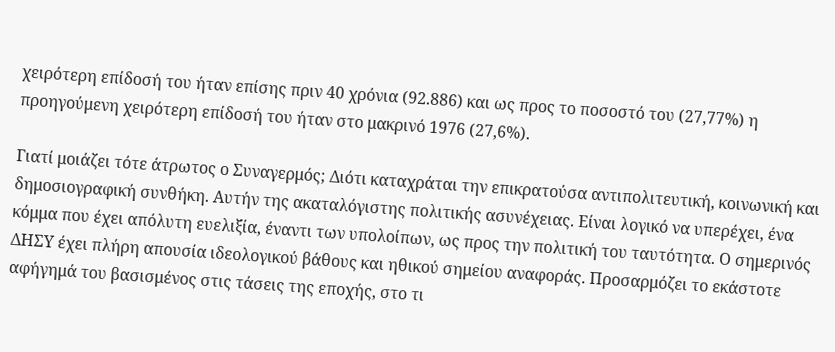χειρότερη επίδοσή του ήταν επίσης πριν 40 χρόνια (92.886) και ως προς το ποσοστό του (27,77%) η προηγούμενη χειρότερη επίδοσή του ήταν στο μακρινό 1976 (27,6%).

Γιατί μοιάζει τότε άτρωτος ο Συναγερμός; Διότι καταχράται την επικρατούσα αντιπολιτευτική, κοινωνική και δημοσιογραφική συνθήκη. Αυτήν της ακαταλόγιστης πολιτικής ασυνέχειας. Είναι λογικό να υπερέχει, ένα κόμμα που έχει απόλυτη ευελιξία, έναντι των υπολοίπων, ως προς την πολιτική του ταυτότητα. Ο σημερινός ΔΗΣΥ έχει πλήρη απουσία ιδεολογικού βάθους και ηθικού σημείου αναφοράς. Προσαρμόζει το εκάστοτε αφήγημά του βασισμένος στις τάσεις της εποχής, στο τι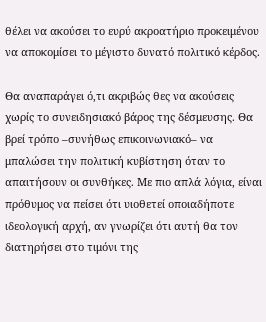θέλει να ακούσει το ευρύ ακροατήριο προκειμένου να αποκομίσει το μέγιστο δυνατό πολιτικό κέρδος.

Θα αναπαράγει ό,τι ακριβώς θες να ακούσεις χωρίς το συνειδησιακό βάρος της δέσμευσης. Θα βρεί τρόπο –συνήθως επικοινωνιακό– να μπαλώσει την πολιτική κυβίστηση όταν το απαιτήσουν οι συνθήκες. Με πιο απλά λόγια, είναι πρόθυμος να πείσει ότι υιοθετεί οποιαδήποτε ιδεολογική αρχή, αν γνωρίζει ότι αυτή θα τον διατηρήσει στο τιμόνι της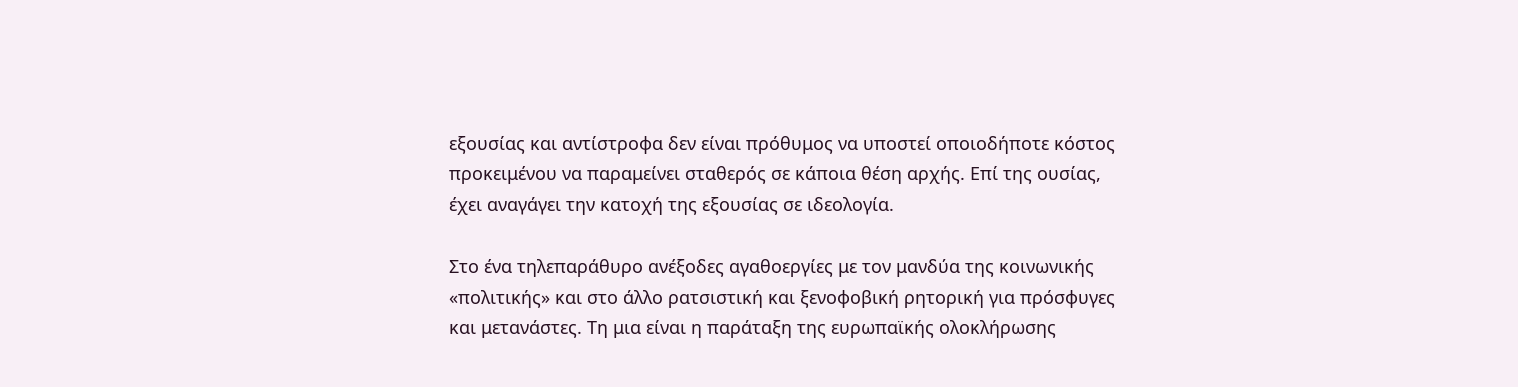εξουσίας και αντίστροφα δεν είναι πρόθυμος να υποστεί οποιοδήποτε κόστος προκειμένου να παραμείνει σταθερός σε κάποια θέση αρχής. Επί της ουσίας, έχει αναγάγει την κατοχή της εξουσίας σε ιδεολογία.

Στο ένα τηλεπαράθυρο ανέξοδες αγαθοεργίες με τον μανδύα της κοινωνικής «πολιτικής» και στο άλλο ρατσιστική και ξενοφοβική ρητορική για πρόσφυγες και μετανάστες. Τη μια είναι η παράταξη της ευρωπαϊκής ολοκλήρωσης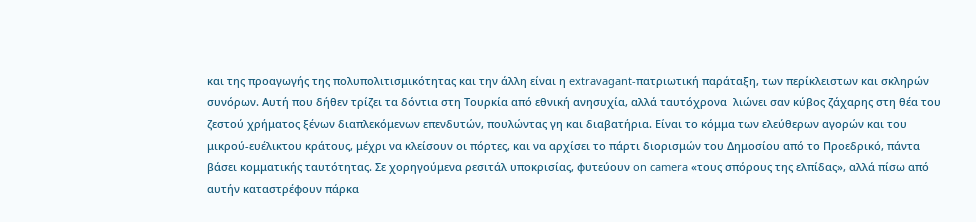και της προαγωγής της πολυπολιτισμικότητας και την άλλη είναι η extravagant-πατριωτική παράταξη, των περίκλειστων και σκληρών συνόρων. Αυτή που δήθεν τρίζει τα δόντια στη Τουρκία από εθνική ανησυχία, αλλά ταυτόχρονα  λιώνει σαν κύβος ζάχαρης στη θέα του ζεστού χρήματος ξένων διαπλεκόμενων επενδυτών, πουλώντας γη και διαβατήρια. Είναι το κόμμα των ελεύθερων αγορών και του μικρού-ευέλικτου κράτους, μέχρι να κλείσουν οι πόρτες, και να αρχίσει το πάρτι διορισμών του Δημοσίου από το Προεδρικό, πάντα βάσει κομματικής ταυτότητας. Σε χορηγούμενα ρεσιτάλ υποκρισίας, φυτεύουν on camera «τους σπόρους της ελπίδας», αλλά πίσω από αυτήν καταστρέφουν πάρκα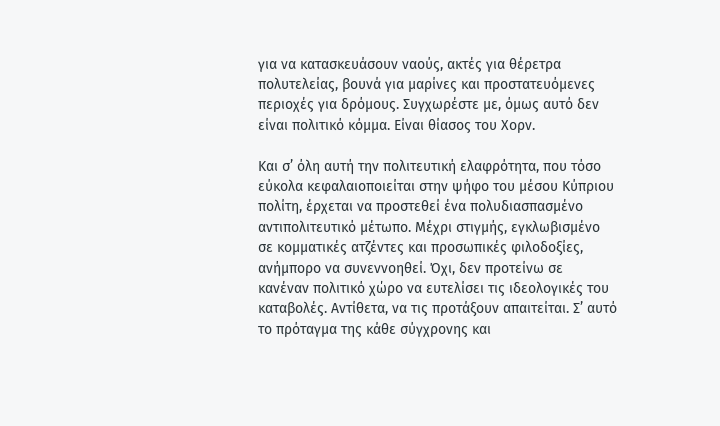για να κατασκευάσουν ναούς, ακτές για θέρετρα πολυτελείας, βουνά για μαρίνες και προστατευόμενες περιοχές για δρόμους. Συγχωρέστε με, όμως αυτό δεν είναι πολιτικό κόμμα. Είναι θίασος του Χορν.

Και σ’ όλη αυτή την πολιτευτική ελαφρότητα, που τόσο εύκολα κεφαλαιοποιείται στην ψήφο του μέσου Κύπριου πολίτη, έρχεται να προστεθεί ένα πολυδιασπασμένο αντιπολιτευτικό μέτωπο. Μέχρι στιγμής, εγκλωβισμένο σε κομματικές ατζέντες και προσωπικές φιλοδοξίες, ανήμπορο να συνεννοηθεί. Όχι, δεν προτείνω σε κανέναν πολιτικό χώρο να ευτελίσει τις ιδεολογικές του καταβολές. Αντίθετα, να τις προτάξουν απαιτείται. Σ’ αυτό το πρόταγμα της κάθε σύγχρονης και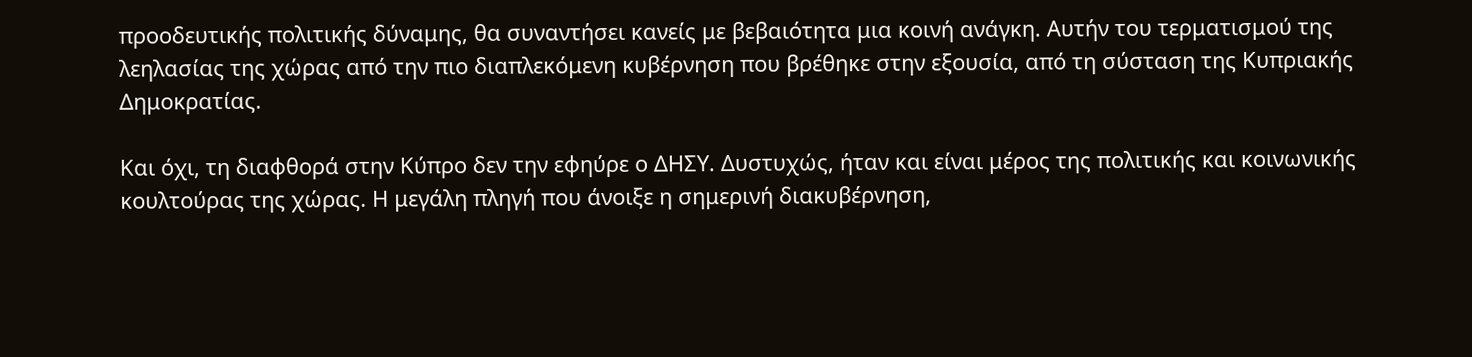προοδευτικής πολιτικής δύναμης, θα συναντήσει κανείς με βεβαιότητα μια κοινή ανάγκη. Αυτήν του τερματισμού της λεηλασίας της χώρας από την πιο διαπλεκόμενη κυβέρνηση που βρέθηκε στην εξουσία, από τη σύσταση της Κυπριακής Δημοκρατίας.

Και όχι, τη διαφθορά στην Κύπρο δεν την εφηύρε ο ΔΗΣΥ. Δυστυχώς, ήταν και είναι μέρος της πολιτικής και κοινωνικής κουλτούρας της χώρας. Η μεγάλη πληγή που άνοιξε η σημερινή διακυβέρνηση,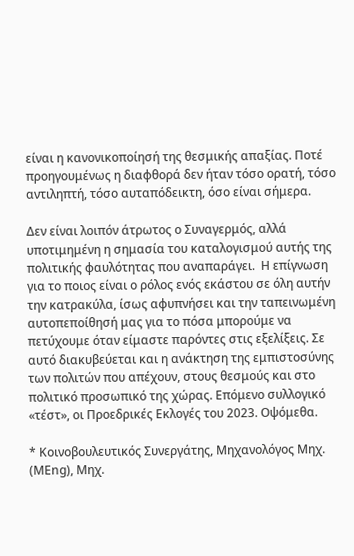είναι η κανονικοποίησή της θεσμικής απαξίας. Ποτέ προηγουμένως η διαφθορά δεν ήταν τόσο ορατή, τόσο αντιληπτή, τόσο αυταπόδεικτη, όσο είναι σήμερα.

Δεν είναι λοιπόν άτρωτος ο Συναγερμός, αλλά υποτιμημένη η σημασία του καταλογισμού αυτής της πολιτικής φαυλότητας που αναπαράγει.  Η επίγνωση για το ποιος είναι ο ρόλος ενός εκάστου σε όλη αυτήν την κατρακύλα, ίσως αφυπνήσει και την ταπεινωμένη αυτοπεποίθησή μας για το πόσα μπορούμε να πετύχουμε όταν είμαστε παρόντες στις εξελίξεις. Σε αυτό διακυβεύεται και η ανάκτηση της εμπιστοσύνης των πολιτών που απέχουν, στους θεσμούς και στο πολιτικό προσωπικό της χώρας. Επόμενο συλλογικό «τέστ», οι Προεδρικές Εκλογές του 2023. Οψόμεθα.

* Κοινοβουλευτικός Συνεργάτης, Μηχανολόγος Μηχ. (ΜΕng), Μηχ.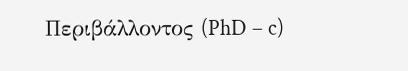Περιβάλλοντος (PhD – c)